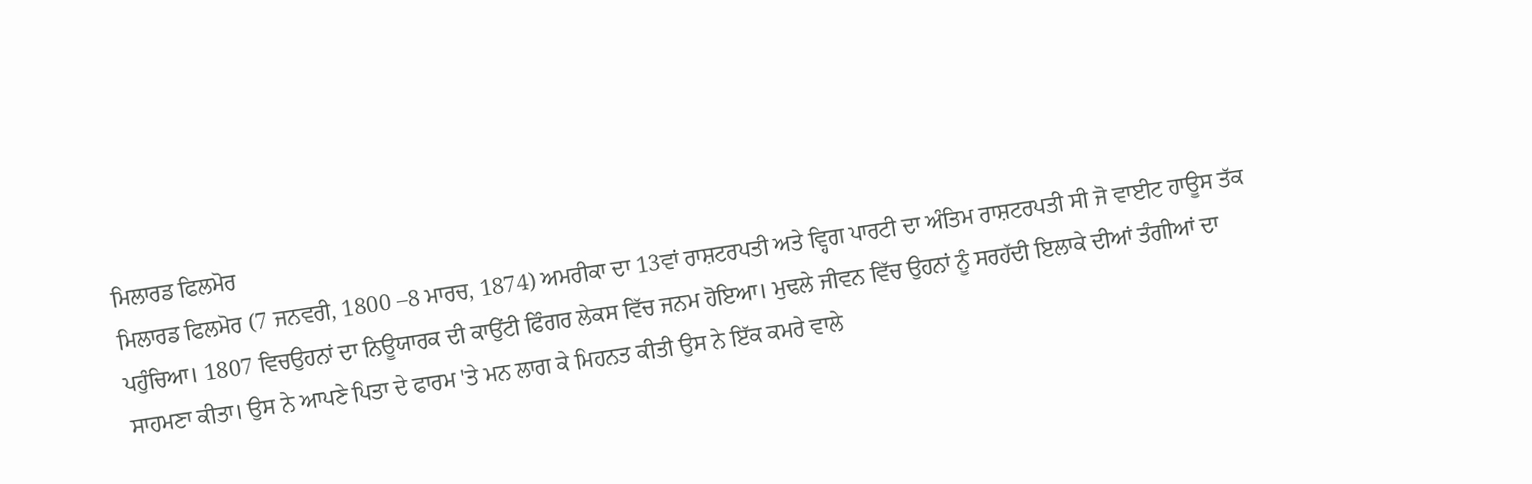ਮਿਲਾਰਡ ਫਿਲਮੋਰ
ਮਿਲਾਰਡ ਫਿਲਮੋਰ (7 ਜਨਵਰੀ, 1800 –8 ਮਾਰਚ, 1874) ਅਮਰੀਕਾ ਦਾ 13ਵਾਂ ਰਾਸ਼ਟਰਪਤੀ ਅਤੇ ਵ੍ਹਿਗ ਪਾਰਟੀ ਦਾ ਅੰਤਿਮ ਰਾਸ਼ਟਰਪਤੀ ਸੀ ਜੋ ਵਾਈਟ ਹਾਊਸ ਤੱਕ ਪਹੁੰਚਿਆ। 1807 ਵਿਚਉਹਨਾਂ ਦਾ ਨਿਊਯਾਰਕ ਦੀ ਕਾਉਂਟੀ ਫਿੰਗਰ ਲੇਕਸ ਵਿੱਚ ਜਨਮ ਹੋਇਆ। ਮੁਢਲੇ ਜੀਵਨ ਵਿੱਚ ਉਹਨਾਂ ਨੂੰ ਸਰਹੱਦੀ ਇਲਾਕੇ ਦੀਆਂ ਤੰਗੀਆਂ ਦਾ ਸਾਹਮਣਾ ਕੀਤਾ। ਉਸ ਨੇ ਆਪਣੇ ਪਿਤਾ ਦੇ ਫਾਰਮ 'ਤੇ ਮਨ ਲਾਗ ਕੇ ਮਿਹਨਤ ਕੀਤੀ ਉਸ ਨੇ ਇੱਕ ਕਮਰੇ ਵਾਲੇ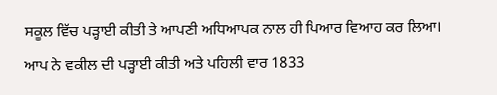ਸਕੂਲ ਵਿੱਚ ਪੜ੍ਹਾਈ ਕੀਤੀ ਤੇ ਆਪਣੀ ਅਧਿਆਪਕ ਨਾਲ ਹੀ ਪਿਆਰ ਵਿਆਹ ਕਰ ਲਿਆ। ਆਪ ਨੇ ਵਕੀਲ ਦੀ ਪੜ੍ਹਾਈ ਕੀਤੀ ਅਤੇ ਪਹਿਲੀ ਵਾਰ 1833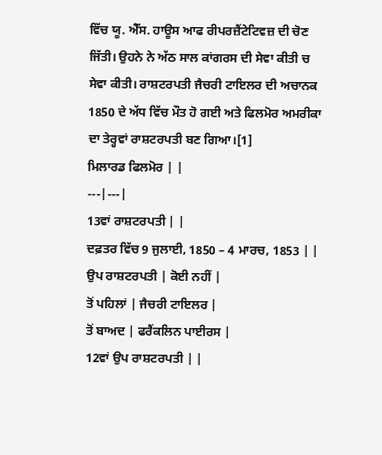ਵਿੱਚ ਯੂ. ਐੱਸ. ਹਾਊਸ ਆਫ ਰੀਪਰਜ਼ੈਂਟੇਟਿਵਜ਼ ਦੀ ਚੋਣ ਜਿੱਤੀ। ਉਹਨੇ ਨੇ ਅੱਠ ਸਾਲ ਕਾਂਗਰਸ ਦੀ ਸੇਵਾ ਕੀਤੀ ਚ ਸੇਵਾ ਕੀਤੀ। ਰਾਸ਼ਟਰਪਤੀ ਜੈਚਰੀ ਟਾਇਲਰ ਦੀ ਅਚਾਨਕ 1850 ਦੇ ਅੱਧ ਵਿੱਚ ਮੌਤ ਹੋ ਗਈ ਅਤੇ ਫਿਲਮੋਰ ਅਮਰੀਕਾ ਦਾ ਤੇਰ੍ਹਵਾਂ ਰਾਸ਼ਟਰਪਤੀ ਬਣ ਗਿਆ।[1]
ਮਿਲਾਰਡ ਫਿਲਮੋਰ | |
---|---|
13ਵਾਂ ਰਾਸ਼ਟਰਪਤੀ | |
ਦਫ਼ਤਰ ਵਿੱਚ 9 ਜੁਲਾਈ, 1850 – 4 ਮਾਰਚ, 1853 | |
ਉਪ ਰਾਸ਼ਟਰਪਤੀ | ਕੋਈ ਨਹੀਂ |
ਤੋਂ ਪਹਿਲਾਂ | ਜੈਚਰੀ ਟਾਇਲਰ |
ਤੋਂ ਬਾਅਦ | ਫਰੈਂਕਲਿਨ ਪਾਈਰਸ |
12ਵਾਂ ਉਪ ਰਾਸ਼ਟਰਪਤੀ | |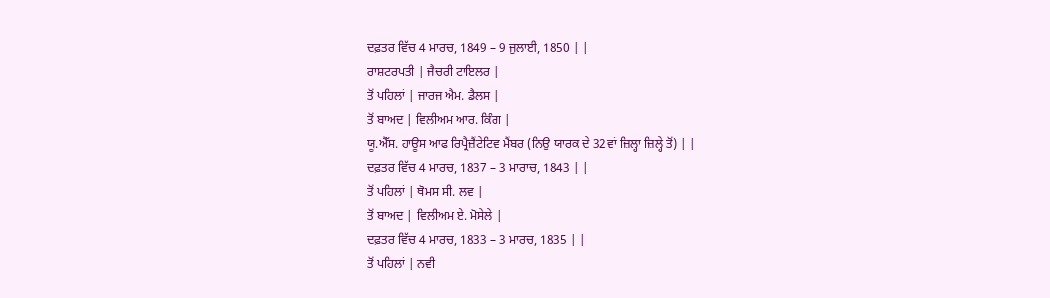ਦਫ਼ਤਰ ਵਿੱਚ 4 ਮਾਰਚ, 1849 – 9 ਜੁਲਾਈ, 1850 | |
ਰਾਸ਼ਟਰਪਤੀ | ਜੈਚਰੀ ਟਾਇਲਰ |
ਤੋਂ ਪਹਿਲਾਂ | ਜਾਰਜ ਐਮ. ਡੈਲਸ |
ਤੋਂ ਬਾਅਦ | ਵਿਲੀਅਮ ਆਰ. ਕਿੰਗ |
ਯੂ.ਐੱਸ. ਹਾਊਸ ਆਫ ਰਿਪ੍ਰੈਜ਼ੈਂਟੇਟਿਵ ਮੈਂਬਰ (ਨਿਉ ਯਾਰਕ ਦੇ 32ਵਾਂ ਜ਼ਿਲ੍ਹਾ ਜ਼ਿਲ੍ਹੇ ਤੋਂ) | |
ਦਫ਼ਤਰ ਵਿੱਚ 4 ਮਾਰਚ, 1837 – 3 ਮਾਰਾਚ, 1843 | |
ਤੋਂ ਪਹਿਲਾਂ | ਥੋਮਸ ਸੀ. ਲਵ |
ਤੋਂ ਬਾਅਦ | ਵਿਲੀਅਮ ਏ. ਮੋਸੇਲੇ |
ਦਫ਼ਤਰ ਵਿੱਚ 4 ਮਾਰਚ, 1833 – 3 ਮਾਰਚ, 1835 | |
ਤੋਂ ਪਹਿਲਾਂ | ਨਵੀ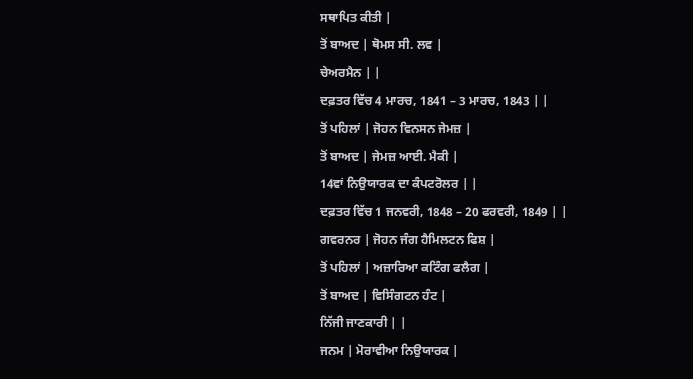ਸਥਾਪਿਤ ਕੀਤੀ |
ਤੋਂ ਬਾਅਦ | ਥੋਮਸ ਸੀ. ਲਵ |
ਚੇਅਰਮੈਨ | |
ਦਫ਼ਤਰ ਵਿੱਚ 4 ਮਾਰਚ, 1841 – 3 ਮਾਰਚ, 1843 | |
ਤੋਂ ਪਹਿਲਾਂ | ਜੋਹਨ ਵਿਨਸਨ ਜੇਮਜ਼ |
ਤੋਂ ਬਾਅਦ | ਜੇਮਜ਼ ਆਈ. ਮੈਕੀ |
14ਵਾਂ ਨਿਉਯਾਰਕ ਦਾ ਕੰਪਟਰੋਲਰ | |
ਦਫ਼ਤਰ ਵਿੱਚ 1 ਜਨਵਰੀ, 1848 – 20 ਫਰਵਰੀ, 1849 | |
ਗਵਰਨਰ | ਜੋਹਨ ਜੰਗ ਹੈਮਿਲਟਨ ਫਿਸ਼ |
ਤੋਂ ਪਹਿਲਾਂ | ਅਜ਼ਾਰਿਆ ਕਟਿੰਗ ਫਲੈਗ |
ਤੋਂ ਬਾਅਦ | ਵਿਸਿੰਗਟਨ ਹੰਟ |
ਨਿੱਜੀ ਜਾਣਕਾਰੀ | |
ਜਨਮ | ਮੋਰਾਵੀਆ ਨਿਉਯਾਰਕ |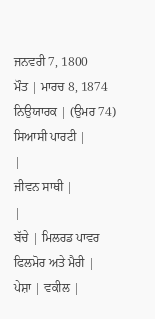ਜਨਵਰੀ 7, 1800
ਮੌਤ | ਮਾਰਚ 8, 1874 ਨਿਉਯਾਰਕ | (ਉਮਰ 74)
ਸਿਆਸੀ ਪਾਰਟੀ |
|
ਜੀਵਨ ਸਾਥੀ |
|
ਬੱਚੇ | ਮਿਲਰਡ ਪਾਵਰ ਫਿਲਮੋਰ ਅਤੇ ਮੈਰੀ |
ਪੇਸ਼ਾ | ਵਕੀਲ |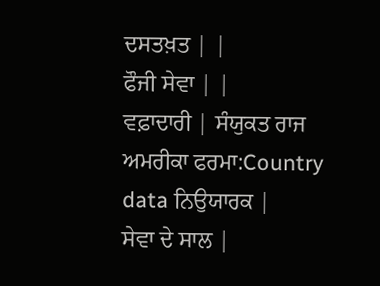ਦਸਤਖ਼ਤ | |
ਫੌਜੀ ਸੇਵਾ | |
ਵਫ਼ਾਦਾਰੀ | ਸੰਯੁਕਤ ਰਾਜ ਅਮਰੀਕਾ ਫਰਮਾ:Country data ਨਿਉਯਾਰਕ |
ਸੇਵਾ ਦੇ ਸਾਲ |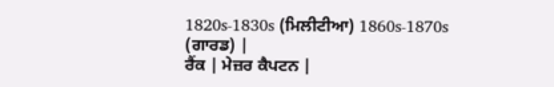1820s-1830s (ਮਿਲੀਟੀਆ) 1860s-1870s (ਗਾਰਡ) |
ਰੈਂਕ | ਮੇਜ਼ਰ ਕੈਪਟਨ |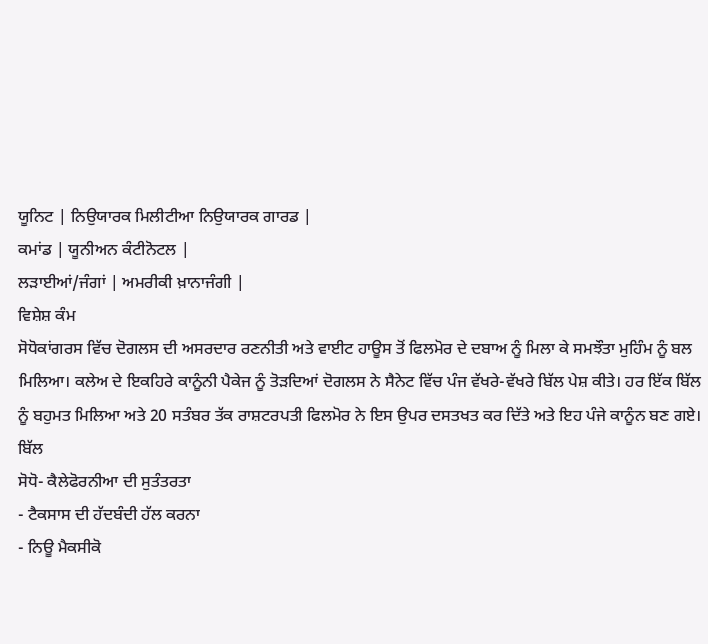ਯੂਨਿਟ | ਨਿਉਯਾਰਕ ਮਿਲੀਟੀਆ ਨਿਉਯਾਰਕ ਗਾਰਡ |
ਕਮਾਂਡ | ਯੂਨੀਅਨ ਕੰਟੀਨੋਟਲ |
ਲੜਾਈਆਂ/ਜੰਗਾਂ | ਅਮਰੀਕੀ ਖ਼ਾਨਾਜੰਗੀ |
ਵਿਸ਼ੇਸ਼ ਕੰਮ
ਸੋਧੋਕਾਂਗਰਸ ਵਿੱਚ ਦੋਗਲਸ ਦੀ ਅਸਰਦਾਰ ਰਣਨੀਤੀ ਅਤੇ ਵਾਈਟ ਹਾਊਸ ਤੋਂ ਫਿਲਮੋਰ ਦੇ ਦਬਾਅ ਨੂੰ ਮਿਲਾ ਕੇ ਸਮਝੌਤਾ ਮੁਹਿੰਮ ਨੂੰ ਬਲ ਮਿਲਿਆ। ਕਲੇਅ ਦੇ ਇਕਹਿਰੇ ਕਾਨੂੰਨੀ ਪੈਕੇਜ ਨੂੰ ਤੋੜਦਿਆਂ ਦੋਗਲਸ ਨੇ ਸੈਨੇਟ ਵਿੱਚ ਪੰਜ ਵੱਖਰੇ-ਵੱਖਰੇ ਬਿੱਲ ਪੇਸ਼ ਕੀਤੇ। ਹਰ ਇੱਕ ਬਿੱਲ ਨੂੰ ਬਹੁਮਤ ਮਿਲਿਆ ਅਤੇ 20 ਸਤੰਬਰ ਤੱਕ ਰਾਸ਼ਟਰਪਤੀ ਫਿਲਮੋਰ ਨੇ ਇਸ ਉਪਰ ਦਸਤਖਤ ਕਰ ਦਿੱਤੇ ਅਤੇ ਇਹ ਪੰਜੇ ਕਾਨੂੰਨ ਬਣ ਗਏ।
ਬਿੱਲ
ਸੋਧੋ- ਕੈਲੇਫੋਰਨੀਆ ਦੀ ਸੁਤੰਤਰਤਾ
- ਟੈਕਸਾਸ ਦੀ ਹੱਦਬੰਦੀ ਹੱਲ ਕਰਨਾ
- ਨਿਊ ਮੈਕਸੀਕੋ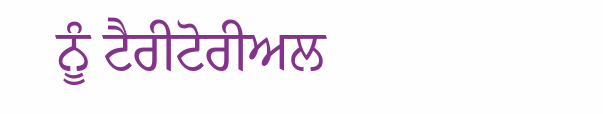ਨੂੰ ਟੈਰੀਟੋਰੀਅਲ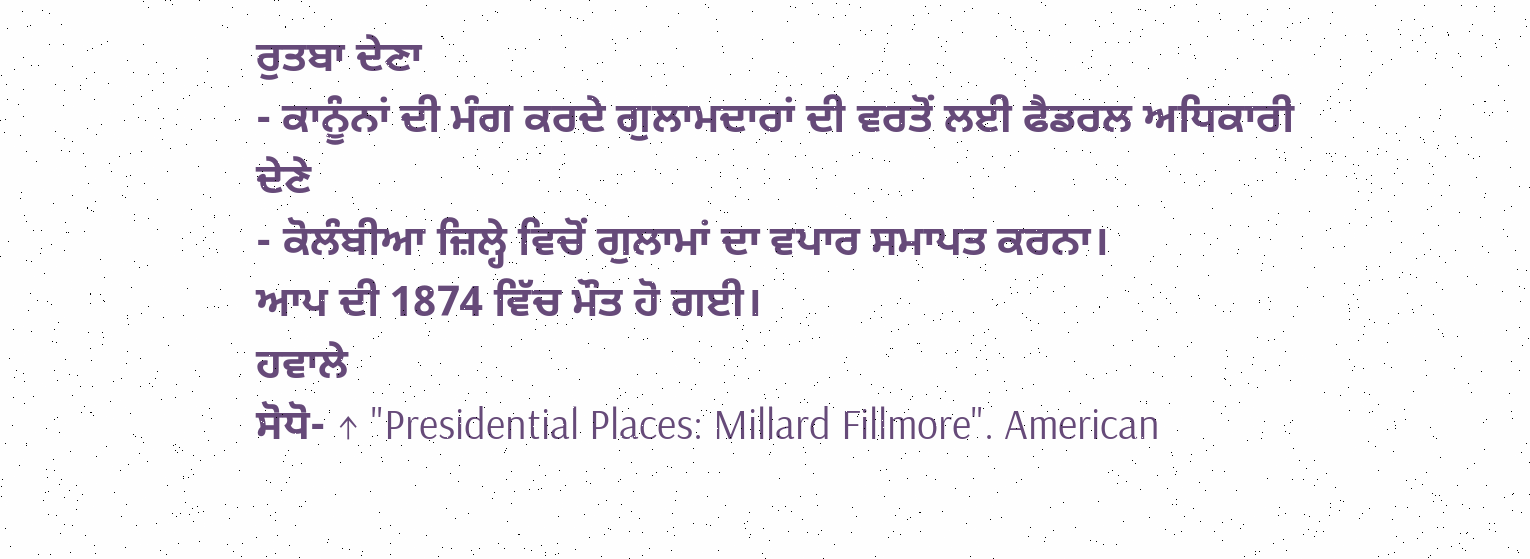ਰੁਤਬਾ ਦੇਣਾ
- ਕਾਨੂੰਨਾਂ ਦੀ ਮੰਗ ਕਰਦੇ ਗੁਲਾਮਦਾਰਾਂ ਦੀ ਵਰਤੋਂ ਲਈ ਫੈਡਰਲ ਅਧਿਕਾਰੀ ਦੇਣੇ
- ਕੋਲੰਬੀਆ ਜ਼ਿਲ੍ਹੇ ਵਿਚੋਂ ਗੁਲਾਮਾਂ ਦਾ ਵਪਾਰ ਸਮਾਪਤ ਕਰਨਾ।
ਆਪ ਦੀ 1874 ਵਿੱਚ ਮੌਤ ਹੋ ਗਈ।
ਹਵਾਲੇ
ਸੋਧੋ- ↑ "Presidential Places: Millard Fillmore". American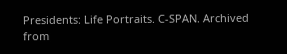Presidents: Life Portraits. C-SPAN. Archived from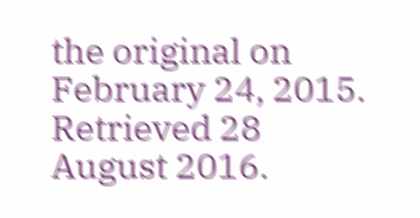the original on February 24, 2015. Retrieved 28 August 2016.